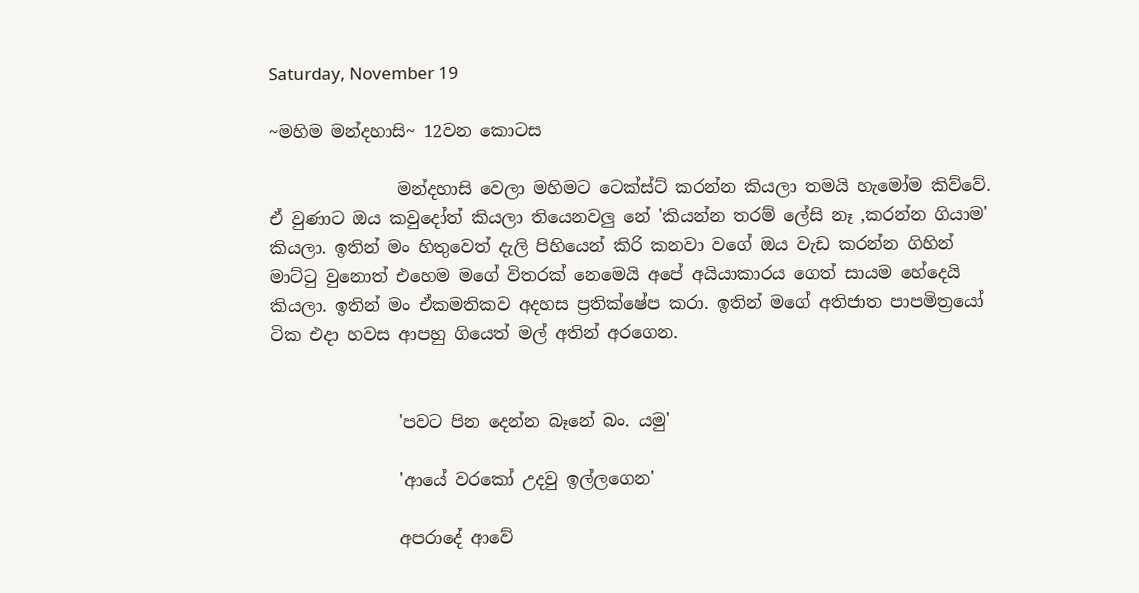Saturday, November 19

~මහිම මන්දහාසි~ 12වන කොටස

               මන්දහාසි වෙලා මහිමට ටෙක්ස්ට් කරන්න කියලා තමයි හැමෝම කිව්වේ. ඒ වුණාට ඔය කවුදෝත් කියලා තියෙනවලු නේ 'කියන්න තරම් ලේසි නෑ ,කරන්න ගියාම' කියලා. ඉතින් මං හිතුවෙත් දැලි පිහියෙන් කිරි කනවා වගේ ඔය වැඩ කරන්න ගිහින් මාට්ටු වුනොත් එහෙම මගේ විතරක් නෙමෙයි අපේ අයියාකාරය ගෙත් සායම හේදෙයි කියලා. ඉතින් මං ඒකමතිකව අදහස ප්‍රතික්ෂේප කරා. ඉතින් මගේ අතිජාත පාපමිත්‍රයෝ ටික එදා හවස ආපහු ගියෙත් මල් අතින් අරගෙන.


               'පවට පින දෙන්න බෑනේ බං. යමු'

               'ආයේ වරකෝ උදවු ඉල්ලගෙන'

               අපරාදේ ආවේ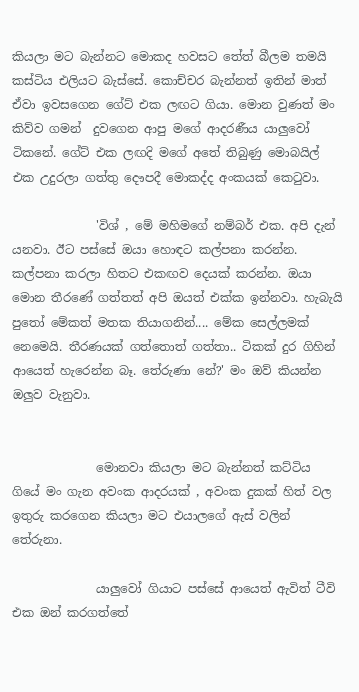කියලා මට බැන්නට මොකද හවසට තේත් බීලම තමයි කස්ටිය එලියට බැස්සේ. කොච්චර බැන්නත් ඉතින් මාත් ඒවා ඉවසගෙන ගේට් එක ලඟට ගියා. මොන වුණත් මං කිව්ව ගමන්  දුවගෙන ආපු මගේ ආදරණීය යාලුවෝ ටිකනේ. ගේට් එක ලඟදි මගේ අතේ තිබුණු මොබයිල් එක උදුරලා ගත්තු දෞපදී මොකද්ද අංකයක් කෙටුවා.

              'විශ් , මේ මහිමගේ නම්බර් එක. අපි දැන් යනවා. ඊට පස්සේ ඔයා හොඳට කල්පනා කරන්න. කල්පනා කරලා හිතට එකඟව දෙයක් කරන්න. ඔයා මොන තීරණේ ගත්තත් අපි ඔයත් එක්ක ඉන්නවා. හැබැයි පුතෝ මේකත් මතක තියාගනින්.... මේක සෙල්ලමක් නෙමෙයි. තීරණයක් ගත්තොත් ගත්තා.. ටිකක් දුර ගිහින් ආයෙත් හැරෙන්න බෑ. තේරුණා නේ?' මං ඔව් කියන්න ඔලුව වැනුවා.


              මොනවා කියලා මට බැන්නත් කට්ටිය ගියේ මං ගැන අවංක ආදරයක් , අවංක දුකක් හිත් වල ඉතුරු කරගෙන කියලා මට එයාලගේ ඇස් වලින් තේරුනා.

              යාලුවෝ ගියාට පස්සේ ආයෙත් ඇවිත් ටීවි එක ඔන් කරගත්තේ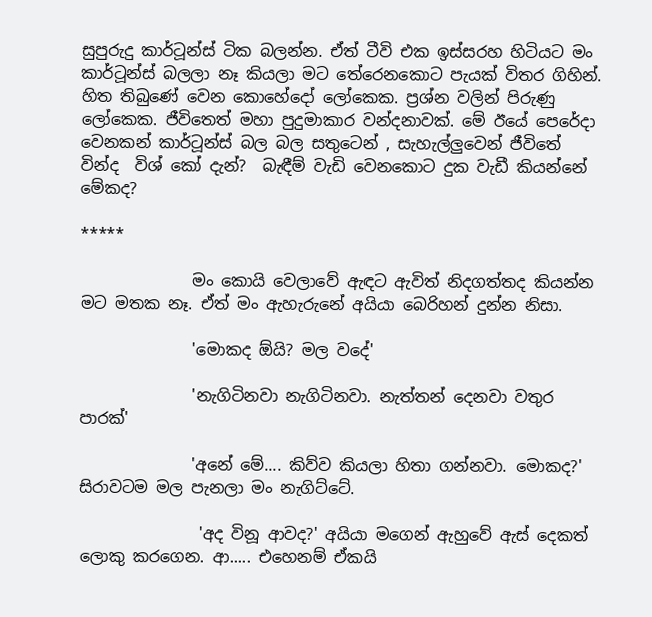සුපුරුදු කාර්ටූන්ස් ටික බලන්න. ඒත් ටීවි එක ඉස්සරහ හිටියට මං කාර්ටූන්ස් බලලා නෑ කියලා මට තේරෙනකොට පැයක් විතර ගිහින්. හිත තිබුණේ වෙන කොහේදෝ ලෝකෙක. ප්‍රශ්න වලින් පිරුණු ලෝකෙක. ජීවිතෙත් මහා පුදුමාකාර වන්දනාවක්. මේ ඊයේ පෙරේදා වෙනකන් කාර්ටූන්ස් බල බල සතුටෙන් , සැහැල්ලුවෙන් ජීවිතේ වින්ද  විශ් කෝ දැන්?  බැඳීම් වැඩි වෙනකොට දුක වැඩී කියන්නේ මේකද?

*****

              මං කොයි වෙලාවේ ඇඳට ඇවිත් නිදගත්තද කියන්න මට මතක නෑ. ඒත් මං ඇහැරුනේ අයියා බෙරිහන් දුන්න නිසා.

              'මොකද ඕයි? මල වදේ'

              'නැගිටිනවා නැගිටිනවා. නැත්තන් දෙනවා වතුර පාරක්'

              'අනේ මේ.... කිව්ව කියලා හිතා ගන්නවා. මොකද?' සිරාවටම මල පැනලා මං නැගිට්ටේ.

               'අද විනූ ආවද?' අයියා මගෙන් ඇහුවේ ඇස් දෙකත් ලොකු කරගෙන. ආ..... එහෙනම් ඒකයි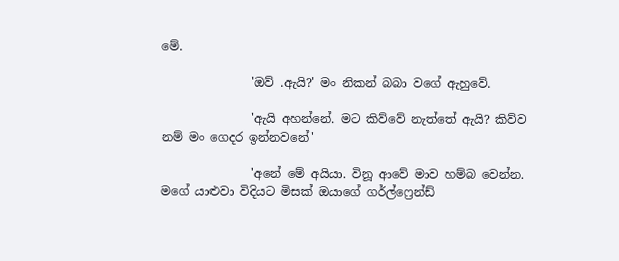මේ.

               'ඔව් .ඇයි?' මං නිකන් බබා වගේ ඇහුවේ.

               'ඇයි අහන්නේ. මට කිව්වේ නැත්තේ ඇයි? කිව්ව නම් මං ගෙදර ඉන්නවනේ'

               'අනේ මේ අයියා. විනූ ආවේ මාව හම්බ වෙන්න. මගේ යාළුවා විදියට මිසක් ඔයාගේ ගර්ල්ෆ්‍රෙන්ඩ්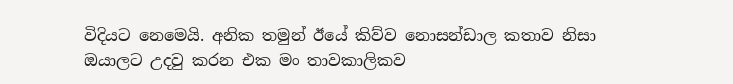විදියට නෙමෙයි. අනික තමුන් ඊයේ කිව්ව නොසන්ඩාල කතාව නිසා ඔයාලට උදවු කරන එක මං තාවකාලිකව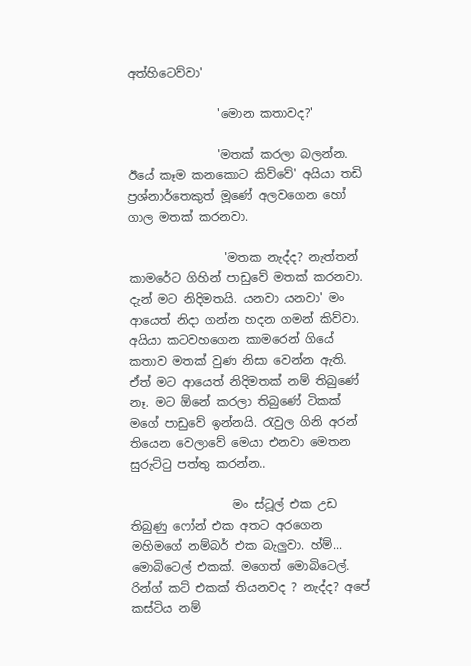අත්හිටෙව්වා'

               'මොන කතාවද?'

               'මතක් කරලා බලන්න. ඊයේ කෑම කනකොට කිව්වේ' අයියා තඩි ප්‍රශ්නාර්තෙකුත් මූණේ අලවගෙන හෝ ගාල මතක් කරනවා.

                'මතක නැද්ද? නැත්තන් කාමරේට ගිහින් පාඩුවේ මතක් කරනවා. දැන් මට නිදිමතයි. යනවා යනවා' මං ආයෙත් නිදා ගන්න හදන ගමන් කිව්වා. අයියා කටවහගෙන කාමරෙන් ගියේ කතාව මතක් වුණ නිසා වෙන්න ඇති. ඒත් මට ආයෙත් නිදිමතක් නම් තිබුණේ නෑ. මට ඕනේ කරලා තිබුණේ ටිකක් මගේ පාඩුවේ ඉන්නයි. රැවුල ගිනි අරන් තියෙන වෙලාවේ මෙයා එනවා මෙතන සුරුට්ටු පත්තු කරන්න..

                 මං ස්ටූල් එක උඩ තිබුණු ෆෝන් එක අතට අරගෙන මහිමගේ නම්බර් එක බැලුවා. හ්ම්... මොබිටෙල් එකක්. මගෙත් මොබිටෙල්. රින්ග් කට් එකක් තියනවද ? නැද්ද? අපේ කස්ටිය නම්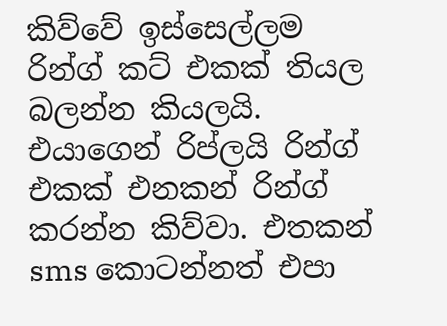කිව්වේ ඉස්සෙල්ලම රින්ග් කට් එකක් තියල බලන්න කියලයි. එයාගෙන් රිප්ලයි රින්ග් එකක් එනකන් රින්ග් කරන්න කිව්වා. එතකන් sms කොටන්නත් එපා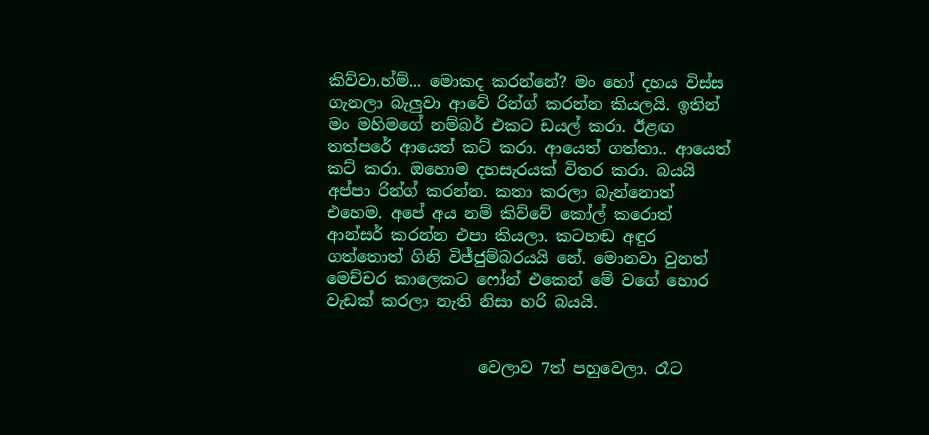කිව්වා.හ්ම්... මොකද කරන්නේ? මං හෝ දහය විස්ස ගැනලා බැලුවා ආවේ රින්ග් කරන්න කියලයි. ඉතින් මං මහිමගේ නම්බර් එකට ඩයල් කරා. ඊළඟ තත්පරේ ආයෙත් කට් කරා. ආයෙත් ගත්තා.. ආයෙත් කට් කරා. ඔහොම දහසැරයක් විතර කරා. බයයි අප්පා රින්ග් කරන්න. කතා කරලා බැන්නොත් එහෙම. අපේ අය නම් කිව්වේ කෝල් කරොත් ආන්සර් කරන්න එපා කියලා. කටහඬ අඳුර ගත්තොත් ගිනි විජ්ජුම්බරයයි නේ. මොනවා වුනත් මෙච්චර කාලෙකට ෆෝන් එකෙන් මේ වගේ හොර වැඩක් කරලා නැති නිසා හරි බයයි.


                   වෙලාව 7ත් පහුවෙලා. රෑට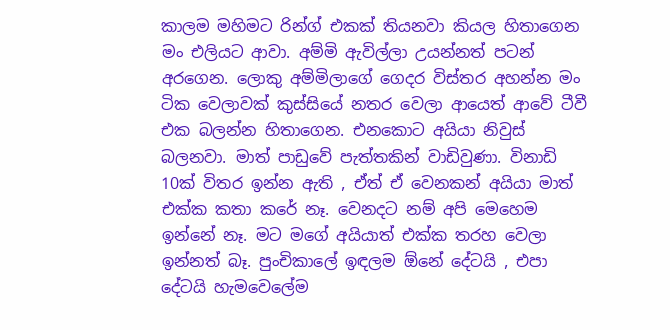කාලම මහිමට රින්ග් එකක් තියනවා කියල හිතාගෙන මං එලියට ආවා. අම්මි ඇවිල්ලා උයන්නත් පටන් අරගෙන. ලොකු අම්මිලාගේ ගෙදර විස්තර අහන්න මං ටික වෙලාවක් කුස්සියේ නතර වෙලා ආයෙත් ආවේ ටීවී එක බලන්න හිතාගෙන. එනකොට අයියා නිවුස් බලනවා. මාත් පාඩුවේ පැත්තකින් වාඩිවුණා. විනාඩි 10ක් විතර ඉන්න ඇති , ඒත් ඒ වෙනකන් අයියා මාත් එක්ක කතා කරේ නෑ. වෙනදට නම් අපි මෙහෙම ඉන්නේ නෑ. මට මගේ අයියාත් එක්ක තරහ වෙලා ඉන්නත් බෑ. පුංචිකාලේ ඉඳලම ඕනේ දේටයි , එපා දේටයි හැමවෙලේම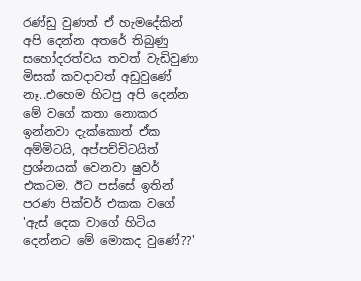රණ්ඩු වුණත් ඒ හැමදේකින් අපි දෙන්න අතරේ තිබුණු සහෝදරත්වය තවත් වැඩිවුණා මිසක් කවදාවත් අඩුවුණේ නෑ..එහෙම හිටපු අපි දෙන්න මේ වගේ කතා නොකර ඉන්නවා දැක්කොත් ඒක අම්මිටයි, අප්පච්චිටයිත් ප්‍රශ්නයක් වෙනවා ෂුවර් එකටම. ඊට පස්සේ ඉතින්  පරණ පික්චර් එකක වගේ 'ඇස් දෙක වාගේ හිටිය දෙන්නට මේ මොකද වුණේ??'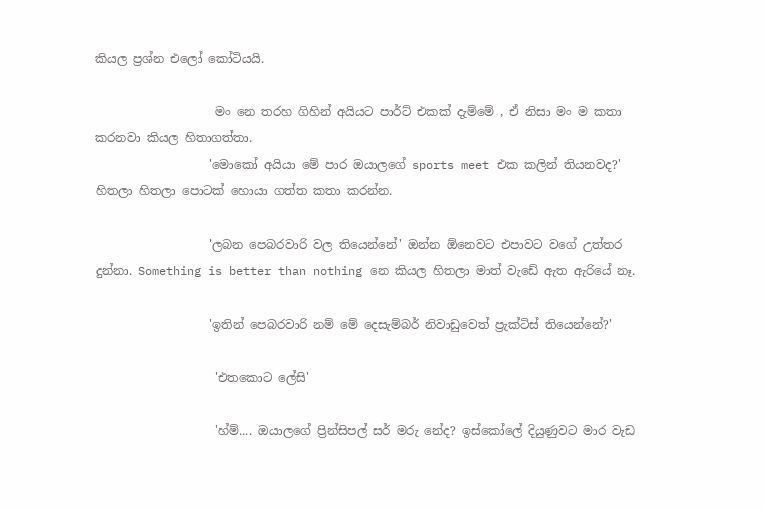කියල ප්‍රශ්න එලෝ කෝටියයි.

                    මං නෙ තරහ ගිහින් අයියට පාර්ට් එකක් දැම්මේ , ඒ නිසා මං ම කතා කරනවා කියල හිතාගත්තා.
                   'මොකෝ අයියා මේ පාර ඔයාලගේ sports meet එක කලින් තියනවද?' හිතලා හිතලා පොටක් හොයා ගත්ත කතා කරන්න.

                   'ලබන පෙබරවාරි වල තියෙන්නේ' ඔන්න ඕනෙවට එපාවට වගේ උත්තර දුන්නා. Something is better than nothing නෙ කියල හිතලා මාත් වැඩේ ඇත ඇරියේ නෑ.

                   'ඉතින් පෙබරවාරි නම් මේ දෙසැම්බර් නිවාඩුවෙත් ප්‍රැක්ටිස් තියෙන්නේ?'

                    'එතකොට ලේසි'

                    'හ්ම්.... ඔයාලගේ ප්‍රින්සිපල් සර් මරු නේද? ඉස්කෝලේ දියුණුවට මාර වැඩ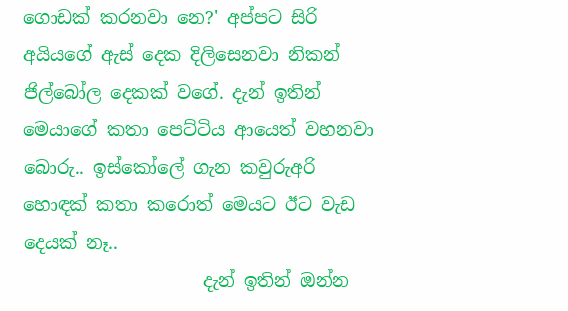ගොඩක් කරනවා නෙ?' අප්පට සිරි අයියගේ ඇස් දෙක දිලිසෙනවා නිකන් ජිල්බෝල දෙකක් වගේ. දැන් ඉතින් මෙයාගේ කතා පෙට්ටිය ආයෙත් වහනවා බොරු.. ඉස්කෝලේ ගැන කවුරුඅරි හොඳක් කතා කරොත් මෙයට ඊට වැඩ දෙයක් නෑ..
                    දැන් ඉතින් ඔන්න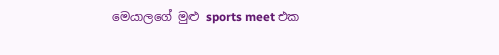මෙයාලගේ මුළු sports meet එක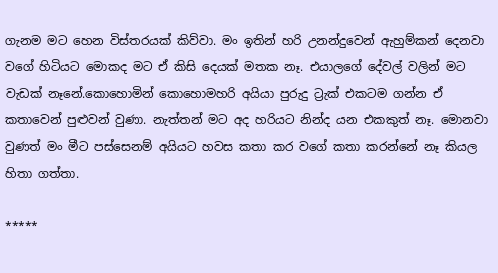ගැනම මට හෙන විස්තරයක් කිව්වා. මං ඉතින් හරි උනන්දුවෙන් ඇහුම්කන් දෙනවා වගේ හිටියට මොකද මට ඒ කිසි දෙයක් මතක නෑ. එයාලගේ දේවල් වලින් මට වැඩක් නෑනේ.කොහොමින් කොහොමහරි අයියා පුරුදු ට්‍රැක් එකටම ගන්න ඒ කතාවෙන් පුළුවන් වුණා. නැත්තන් මට අද හරියට නින්ද යන එකකුත් නෑ. මොනවා වුණත් මං මීට පස්සෙනම් අයියට හවස කතා කර වගේ කතා කරන්නේ නෑ කියල හිතා ගත්තා.

*****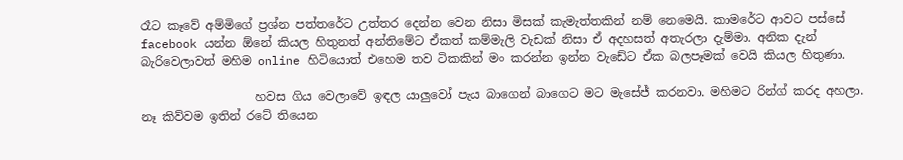රෑට කෑවේ අම්මිගේ ප්‍රශ්න පත්තරේට උත්තර දෙන්න වෙන නිසා මිසක් කැමැත්තකින් නම් නෙමෙයි. කාමරේට ආවට පස්සේ facebook යන්න ඕනේ කියල හිතුනත් අන්තිමේට ඒකත් කම්මැලි වැඩක් නිසා ඒ අදහසත් අතැරලා දැම්මා. අනික දැන් බැරිවෙලාවත් මහිම online හිටියොත් එහෙම තව ටිකකින් මං කරන්න ඉන්න වැඩේට ඒක බලපෑමක් වෙයි කියල හිතුණා.

                   හවස ගිය වෙලාවේ ඉඳල යාලුවෝ පැය බාගෙන් බාගෙට මට මැසේජ් කරනවා. මහිමට රින්ග් කරද අහලා. නෑ කිව්වම ඉතින් රටේ තියෙන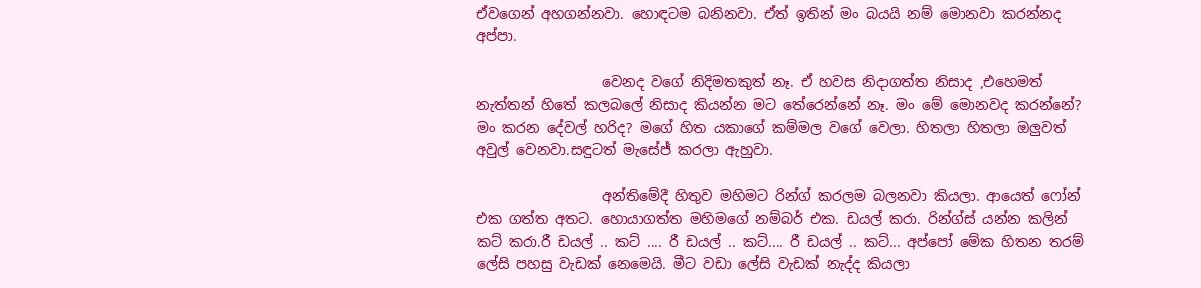ඒවගෙන් අහගන්නවා. හොඳටම බනිනවා. ඒත් ඉතින් මං බයයි නම් මොනවා කරන්නද අප්පා.

                  වෙනද වගේ නිදිමතකුත් නෑ. ඒ හවස නිදාගත්ත නිසාද ,එහෙමත් නැත්තන් හිතේ කලබලේ නිසාද කියන්න මට තේරෙන්නේ නෑ. මං මේ මොනවද කරන්නේ? මං කරන දේවල් හරිද? මගේ හිත යකාගේ කම්මල වගේ වෙලා. හිතලා හිතලා ඔලුවත් අවුල් වෙනවා.සඳුටත් මැසේජ් කරලා ඇහුවා.

                  අන්තිමේදී හිතුව මහිමට රින්ග් කරලම බලනවා කියලා. ආයෙත් ෆෝන් එක ගත්ත අතට. හොයාගත්ත මහිමගේ නම්බර් එක. ඩයල් කරා. රින්ග්ස් යන්න කලින් කට් කරා.රී ඩයල් .. කට් .... රී ඩයල් .. කට්.... රී ඩයල් .. කට්... අප්පෝ මේක හිතන තරම් ලේසි පහසු වැඩක් නෙමෙයි. මීට වඩා ලේසි වැඩක් නැද්ද කියලා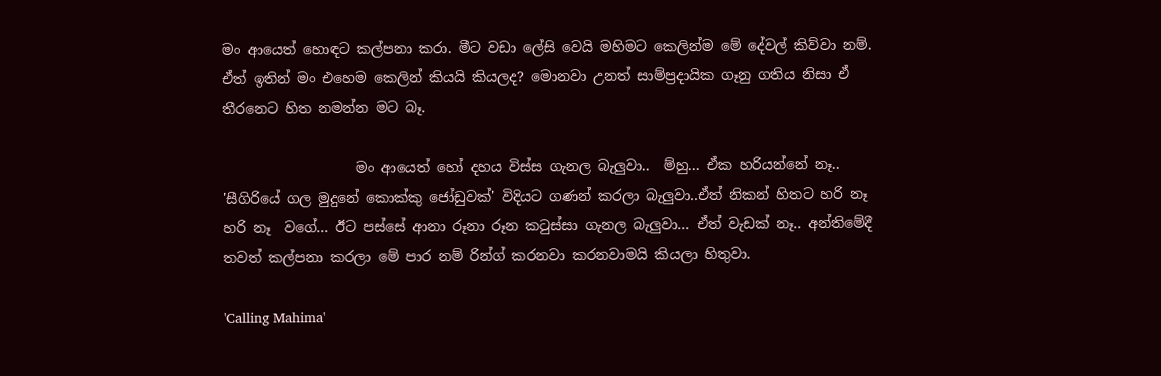මං ආයෙත් හොඳට කල්පනා කරා. මීට වඩා ලේසි වෙයි මහිමට කෙලින්ම මේ දේවල් කිව්වා නම්. ඒත් ඉතින් මං එහෙම කෙලින් කියයි කියලද? මොනවා උනත් සාම්ප්‍රදායික ගෑනු ගතිය නිසා ඒ තීරනෙට හිත නමන්න මට බෑ.

                   මං ආයෙත් හෝ දහය විස්ස ගැනල බැලුවා..  ම්හු... ඒක හරියන්නේ නෑ.. 'සීගිරියේ ගල මුදුනේ කොක්කු ජෝඩුවක්' විදියට ගණන් කරලා බැලුවා..ඒත් නිකන් හිතට හරි නෑ හරි නෑ  වගේ... ඊට පස්සේ ආනා රූනා රූන කටුස්සා ගැනල බැලුවා... ඒත් වැඩක් නෑ.. අන්තිමේදී තවත් කල්පනා කරලා මේ පාර නම් රින්ග් කරනවා කරනවාමයි කියලා හිතුවා.

'Calling Mahima'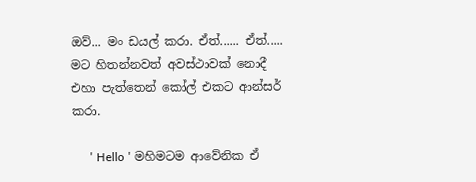ඔව්... මං ඩයල් කරා. ඒත්...... ඒත්..... මට හිතන්නවත් අවස්ථාවක් නොදී එහා පැත්තෙන් කෝල් එකට ආන්සර් කරා.

      ' Hello ' මහිමටම ආවේනික ඒ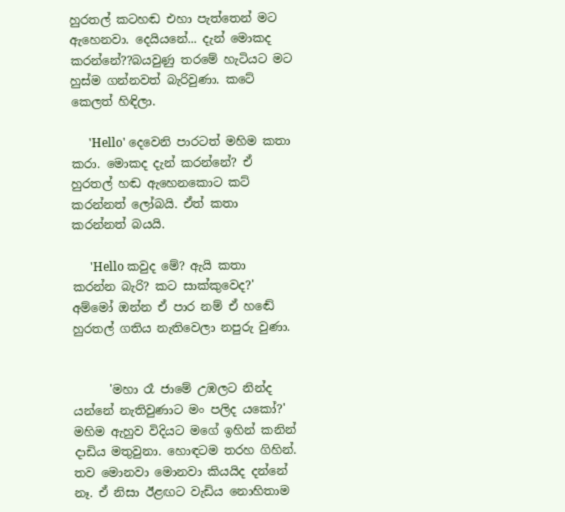හුරතල් කටහඬ එහා පැත්තෙන් මට ඇහෙනවා. දෙයියනේ... දැන් මොකද කරන්නේ??බයවුණු තරමේ හැටියට මට හුස්ම ගන්නවත් බැරිවුණා. කටේ කෙලත් හිඳිලා.

      'Hello' දෙවෙනි පාරටත් මහිම කතා කරා. මොකද දැන් කරන්නේ? ඒ හුරතල් හඬ ඇහෙනකොට කට් කරන්නත් ලෝබයි. ඒත් කතා කරන්නත් බයයි.

      'Hello කවුද මේ? ඇයි කතා කරන්න බැරි? කට සාක්කුවෙද?' අම්මෝ ඔන්න ඒ පාර නම් ඒ හඬේ හුරතල් ගතිය නැතිවෙලා නපුරු වුණා.


      'මහා රෑ ජාමේ උඹලට නින්ද යන්නේ නැතිවුණාට මං පලිද යකෝ?' මහිම ඇහුව විදියට මගේ ඉහින් කනින් දාඩිය මතුවුනා. හොඳටම තරහ ගිහින්. තව මොනවා මොනවා කියයිද දන්නේ නෑ. ඒ නිසා ඊළඟට වැඩිය නොහිතාම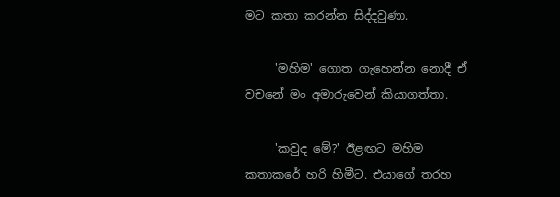මට කතා කරන්න සිද්දවුණා.

     'මහිම' ගොත ගැහෙන්න නොදී ඒ වචනේ මං අමාරුවෙන් කියාගත්තා.

     'කවුද මේ?' ඊළඟට මහිම කතාකරේ හරි හිමීට. එයාගේ තරහ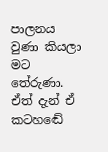පාලනය වුණා කියලා මට තේරුණා. ඒත් දැන් ඒ කටහඬේ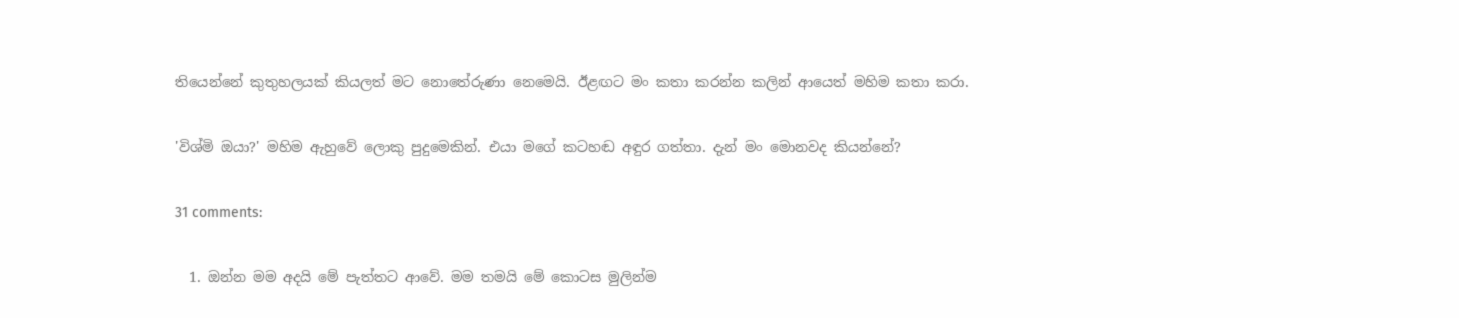තියෙන්නේ කුතුහලයක් කියලත් මට නොතේරුණා නෙමෙයි. ඊළඟට මං කතා කරන්න කලින් ආයෙත් මහිම කතා කරා.

'විශ්මි ඔයා?' මහිම ඇහුවේ ලොකු පුදුමෙකින්. එයා මගේ කටහඬ අඳුර ගත්තා. දැන් මං මොනවද කියන්නේ?

31 comments:

  1. ඔන්න මම අදයි මේ පැත්තට ආවේ. මම තමයි මේ කොටස මුලින්ම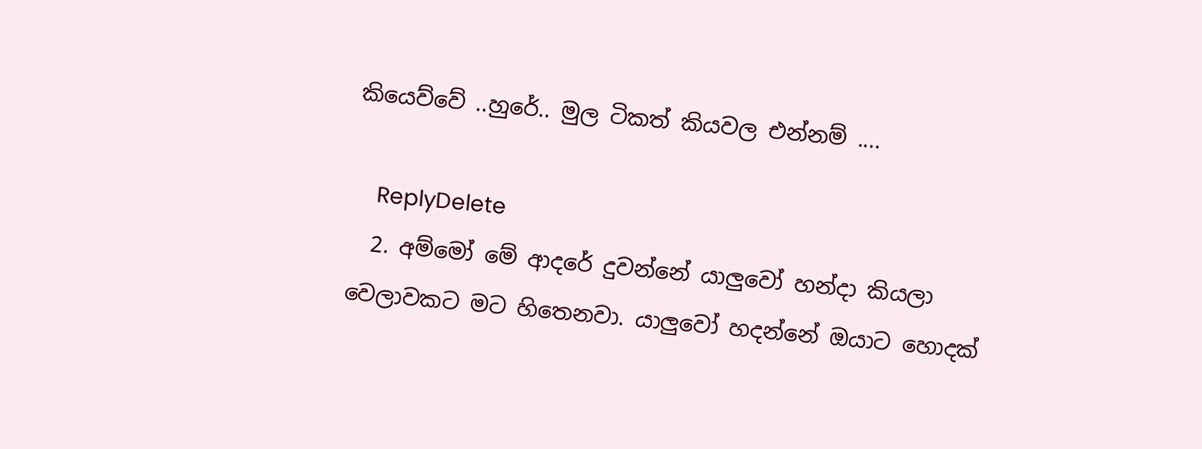කියෙව්වේ ..හුරේ.. මුල ටිකත් කියවල එන්නම් ....

    ReplyDelete
  2. අම්මෝ මේ ආදරේ දුවන්නේ යාලුවෝ හන්දා කියලා වෙලාවකට මට හිතෙනවා. යාලුවෝ හදන්නේ ඔයාට හොදක්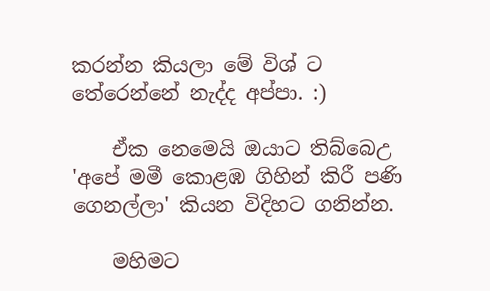කරන්න කියලා මේ විශ් ට තේරෙන්නේ නැද්ද අප්පා. :)

    ඒක නෙමෙයි ඔයාට තිබ්බෙඋ 'අපේ මමී කොළඹ ගිහින් කිරී පණි ගෙනල්ලා' කියන විදිහට ගනින්න.

    මහිමට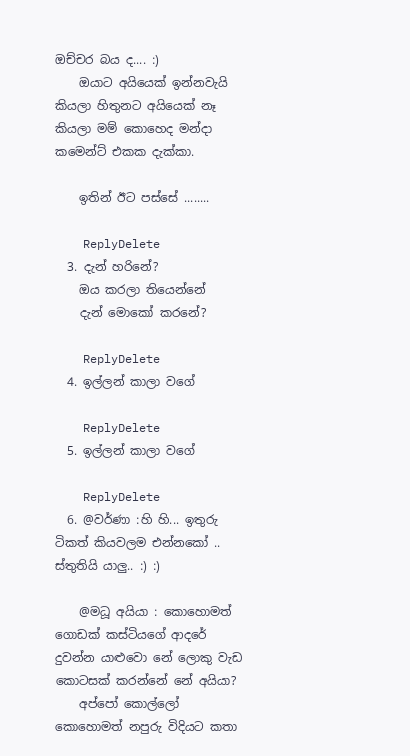ඔච්චර බය ද.... :)
    ඔයාට අයියෙක් ඉන්නවැයි කියලා හිතුනට අයියෙක් නෑ කියලා මම් කොහෙද මන්දා කමෙන්ට් එකක දැක්කා.

    ඉතින් ඊට පස්සේ ........

    ReplyDelete
  3. දැන් හරිනේ?
    ඔය කරලා තියෙන්නේ
    දැන් මොකෝ කරනේ?

    ReplyDelete
  4. ඉල්ලන් කාලා වගේ

    ReplyDelete
  5. ඉල්ලන් කාලා වගේ

    ReplyDelete
  6. @වර්ණා :හි හි... ඉතුරු ටිකත් කියවලම එන්නකෝ .. ස්තුතියි යාලු.. :) :)

    @මධූ අයියා : කොහොමත් ගොඩක් කස්ටියගේ ආදරේ දුවන්න යාළුවො නේ ලොකු වැඩ කොටසක් කරන්නේ නේ අයියා?
    අප්පෝ කොල්ලෝ කොහොමත් නපුරු විදියට කතා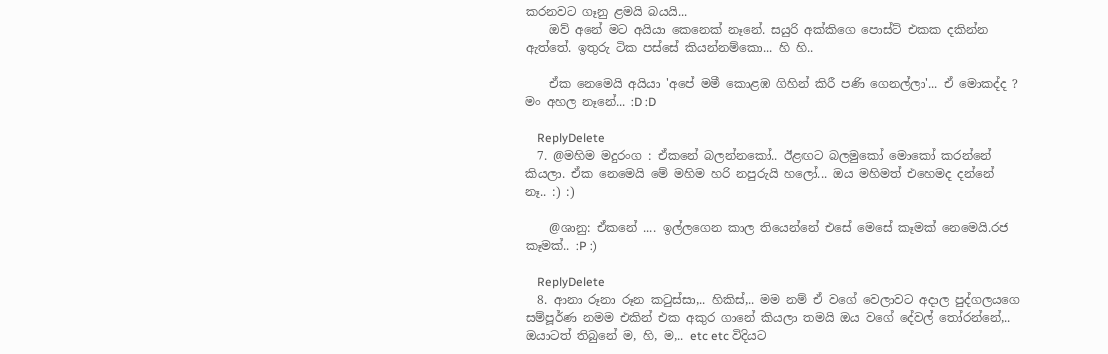කරනවට ගෑනු ළමයි බයයි...
    ඔව් අනේ මට අයියා කෙනෙක් නෑනේ. සයුරි අක්කිගෙ පොස්ට් එකක දකින්න ඇත්තේ. ඉතුරු ටික පස්සේ කියන්නම්කො... හි හි..

    ඒක නෙමෙයි අයියා 'අපේ මමී කොළඹ ගිහින් කිරී පණි ගෙනල්ලා'... ඒ මොකද්ද ? මං අහල නෑනේ... :D :D

    ReplyDelete
  7. @මහිම මදුරංග : ඒකනේ බලන්නකෝ.. ඊළඟට බලමුකෝ මොකෝ කරන්නේ කියලා. ඒක නෙමෙයි මේ මහිම හරි නපුරුයි හලෝ... ඔය මහිමත් එහෙමද දන්නේ නෑ.. :) :)

    @ශානු: ඒකනේ .... ඉල්ලගෙන කාල තියෙන්නේ එසේ මෙසේ කෑමක් නෙමෙයි.රජ කෑමක්.. :P :)

    ReplyDelete
  8. ආනා රූනා රූන කටුස්සා,.. හිකිස්,.. මම නම් ඒ වගේ වෙලාවට අදාල පුද්ගලයගෙ සම්පූර්ණ නමම එකින් එක අකුර ගානේ කියලා තමයි ඔය වගේ දේවල් තෝරන්නේ,.. ඔයාටත් තිබුනේ ම, හි, ම,.. etc etc විදියට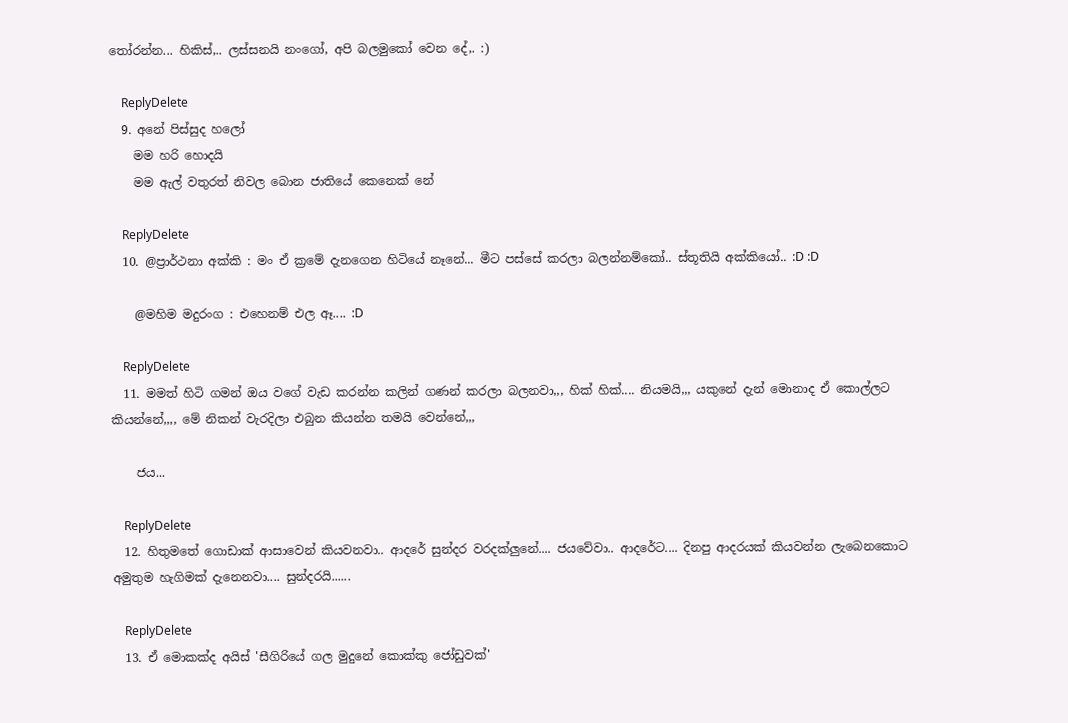තෝරන්න... හිකිස්,.. ලස්සනයි නංගෝ, අපි බලමුකෝ වෙන දේ,. :)

    ReplyDelete
  9. අනේ පිස්සුද හලෝ
    මම හරි හොදයි
    මම ඇල් වතුරත් නිවල බොන ජාතියේ කෙනෙක් නේ

    ReplyDelete
  10. @ප්‍රාර්ථනා අක්කි : මං ඒ ක්‍රමේ දැනගෙන හිටියේ නෑනේ... මීට පස්සේ කරලා බලන්නම්කෝ.. ස්තූතියි අක්කියෝ.. :D :D

    @මහිම මදුරංග : එහෙනම් එල ඈ.... :D

    ReplyDelete
  11. මමත් හිටි ගමන් ඔය වගේ වැඩ කරන්න කලින් ගණන් කරලා බලනවා,,, හික් හික්.... නියමයි,,, යකුනේ දැන් මොනාද ඒ කොල්ලට කියන්නේ,,,, මේ නිකන් වැරදිලා එබුන කියන්න තමයි වෙන්නේ,,,

    ජය...

    ReplyDelete
  12. හිතුමතේ ගොඩාක් ආසාවෙන් කියවනවා.. ආදරේ සුන්දර වරදක්ලුනේ.... ජයවේවා.. ආදරේට.... දිනපු ආදරයක් කියවන්න ලැබෙනකොට අමුතුම හැගිමක් දැනෙනවා.... සුන්දරයි......

    ReplyDelete
  13. ඒ මොකක්ද අයිස් 'සීගිරියේ ගල මුදුනේ කොක්කු ජෝඩුවක්'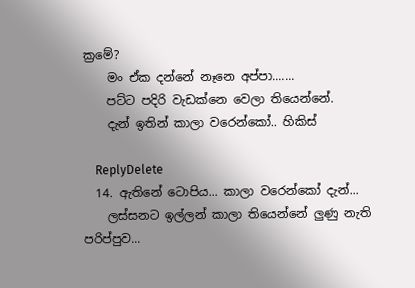ක්‍රමේ?
    මං ඒක දන්නේ නෑනෙ අප්පා.......
    පට්ට පදිරි වැඩක්නෙ වෙලා තියෙන්නේ.
    දැන් ඉතින් කාලා වරෙන්කෝ.. හිකිස්

    ReplyDelete
  14. ඇතිනේ ටොපිය... කාලා වරෙන්කෝ දැන්...
    ලස්සනට ඉල්ලන් කාලා තියෙන්නේ ලුණු නැති පරිප්පුව...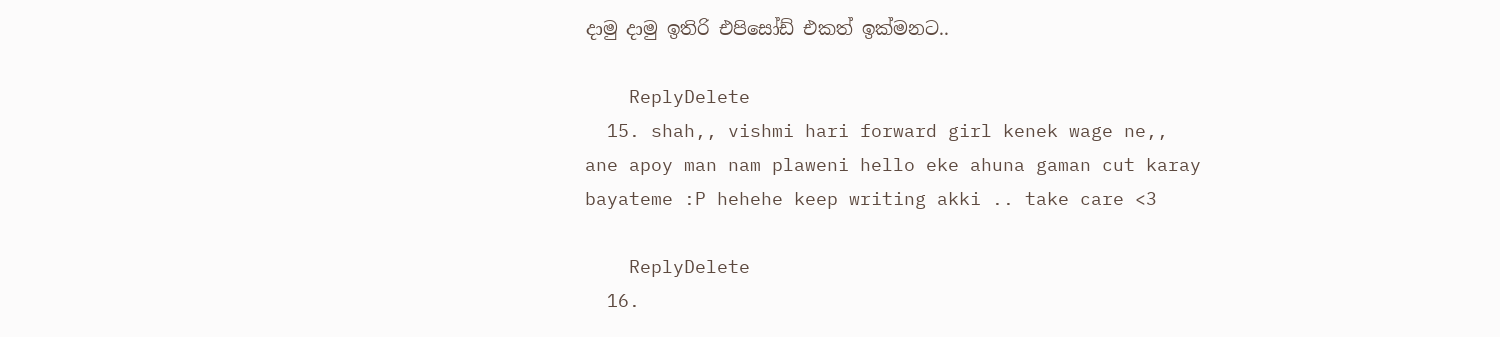දාමු දාමු ඉතිරි එපිසෝඩ් එකත් ඉක්මනට..

    ReplyDelete
  15. shah,, vishmi hari forward girl kenek wage ne,, ane apoy man nam plaweni hello eke ahuna gaman cut karay bayateme :P hehehe keep writing akki .. take care <3

    ReplyDelete
  16.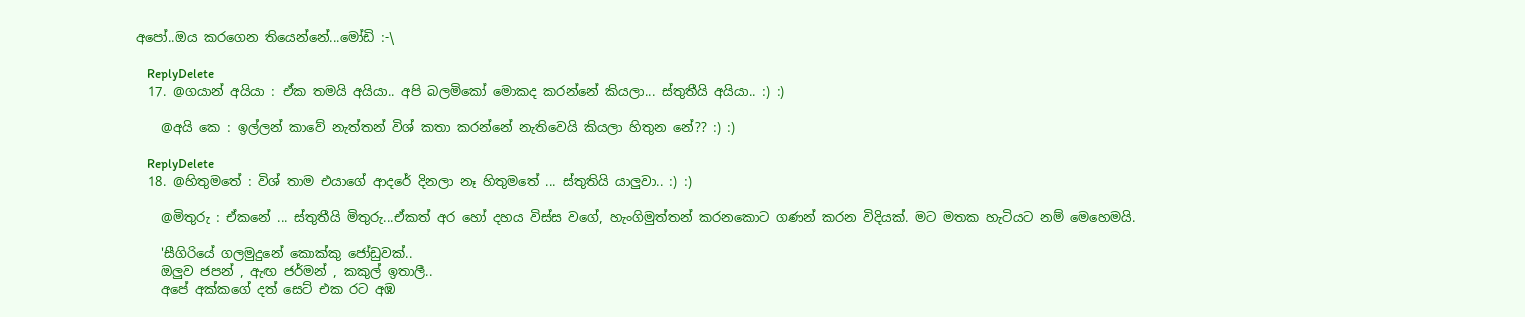අපෝ..ඔය කරගෙන තියෙන්නේ...මෝඩි :-\

    ReplyDelete
  17. @ගයාන් අයියා : ඒක තමයි අයියා.. අපි බලමිකෝ මොකද කරන්නේ කියලා... ස්තුතීයි අයියා.. :) :)

    @අයි කෙ : ඉල්ලන් කාවේ නැත්තන් විශ් කතා කරන්නේ නැතිවෙයි කියලා හිතුන නේ?? :) :)

    ReplyDelete
  18. @හිතුමතේ : විශ් තාම එයාගේ ආදරේ දිනලා නෑ හිතුමතේ ... ස්තුතියි යාලුවා.. :) :)

    @මිතුරු : ඒකනේ ... ස්තුතීයි මිතුරු...ඒකත් අර හෝ දහය විස්ස වගේ, හැංගිමුත්තන් කරනකොට ගණන් කරන විදියක්. මට මතක හැටියට නම් මෙහෙමයි.

    'සීගිරියේ ගලමුදුනේ කොක්කු ජෝඩුවක්..
    ඔලුව ජපන් , ඇඟ ජර්මන් , කකුල් ඉතාලී..
    අපේ අක්කගේ දත් සෙට් එක රට අඹ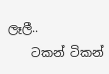ලෑලී..
    ටකන් ටිකන්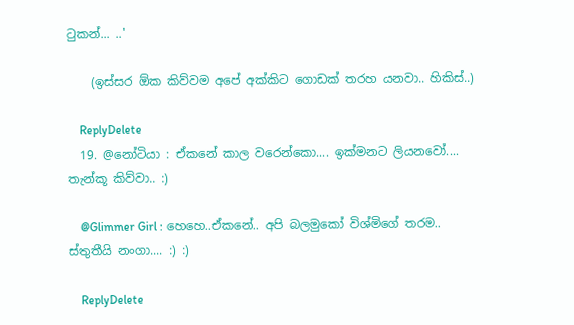ටුකන්... ..'

    (ඉස්සර ඕක කිව්වම අපේ අක්කිට ගොඩක් තරහ යනවා.. හිකිස්..)

    ReplyDelete
  19. @නෝටියා : ඒකනේ කාල වරෙන්කො.... ඉක්මනට ලියනවෝ.... තැන්කූ කිව්වා.. :)

    @Glimmer Girl : හෙහෙ..ඒකනේ.. අපි බලමුකෝ විශ්මිගේ තරම.. ස්තුතීයි නංගා.... :) :)

    ReplyDelete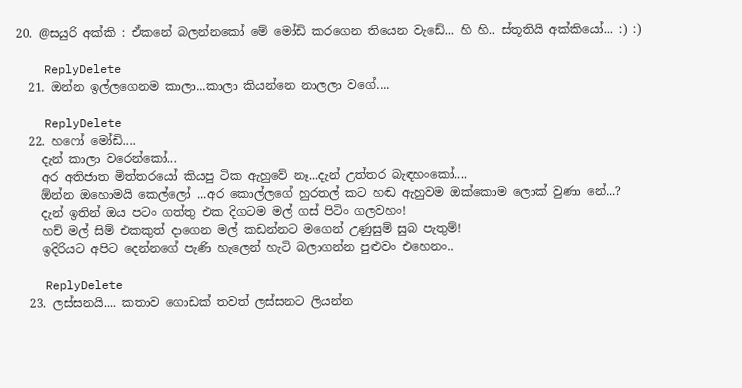20. @සයුරි අක්කි : ඒකනේ බලන්නකෝ මේ මෝඩි කරගෙන තියෙන වැඩේ... හි හි.. ස්තූතියි අක්කියෝ... :) :)

    ReplyDelete
  21. ඔන්න ඉල්ලගෙනම කාලා...කාලා කියන්නෙ නාලලා වගේ....

    ReplyDelete
  22. හෆෝ මෝඩි....
    දැන් කාලා වරෙන්කෝ...
    අර අතිජාත මිත්තරයෝ කියපු ටික ඇහුවේ නෑ...දැන් උත්තර බැඳහංකෝ....
    ඕන්න ඔහොමයි කෙල්ලෝ ...අර කොල්ලගේ හුරතල් කට හඬ ඇහුවම ඔක්කොම ලොක් වුණා නේ...?
    දැන් ඉතින් ඔය පටං ගත්තු එක දිගටම මල් ගස් පිටිං ගලවහං!
    හච් මල් සිම් එකකුත් දාගෙන මල් කඩන්නට මගෙන් උණුසුම් සුබ පැතුම්!
    ඉදිරියට අපිට දෙන්නගේ පැණි හැලෙන් හැටි බලාගන්න පුළුවං එහෙනං..

    ReplyDelete
  23. ලස්සනයි.... කතාව ගොඩක් තවත් ලස්සනට ලියන්න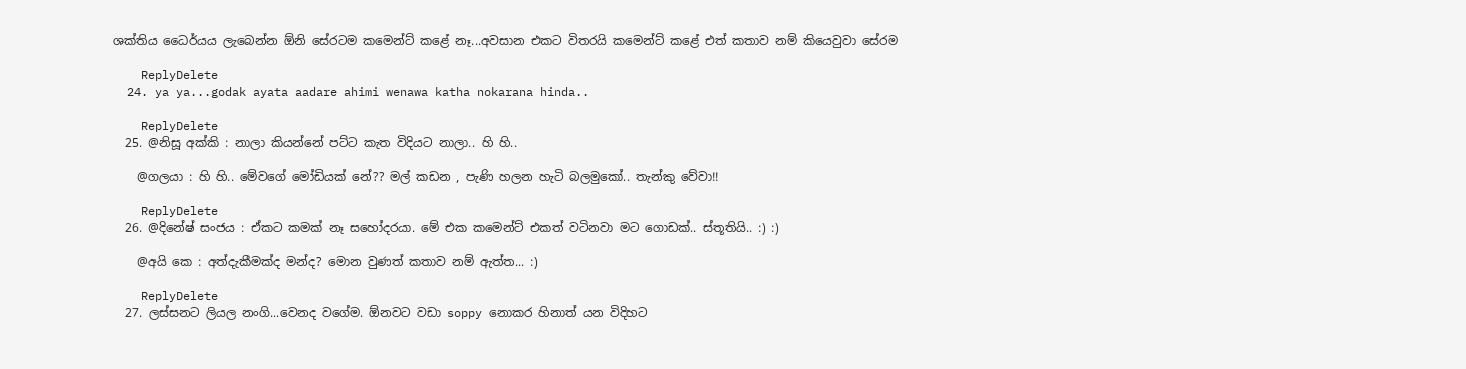ශක්තිය ධෛර්යය ලැබෙන්න ඕනි සේරටම කමෙන්ට් කළේ නෑ...අවසාන එකට විතරයි කමෙන්ට් කළේ එත් කතාව නම් කියෙවුවා සේරම

    ReplyDelete
  24. ya ya...godak ayata aadare ahimi wenawa katha nokarana hinda..

    ReplyDelete
  25. @නිසූ අක්කි : නාලා කියන්නේ පට්ට කැත විදියට නාලා.. හි හි..

    @ගලයා : හි හි.. මේවගේ මෝඩියක් නේ?? මල් කඩන , පැණි හලන හැටි බලමුකෝ.. තැන්කු වේවා!!

    ReplyDelete
  26. @දිනේෂ් සංජය : ඒකට කමක් නෑ සහෝදරයා. මේ එක කමෙන්ට් එකත් වටිනවා මට ගොඩක්.. ස්තූතියි.. :) :)

    @අයි කෙ : අත්දැකීමක්ද මන්ද? මොන වුණත් කතාව නම් ඇත්ත... :)

    ReplyDelete
  27. ලස්සනට ලියල නංගි...වෙනද වගේම. ඕනවට වඩා soppy නොකර හිනාත් යන විදිහට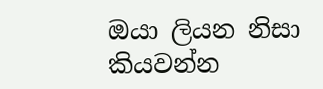ඔයා ලියන නිසා කියවන්න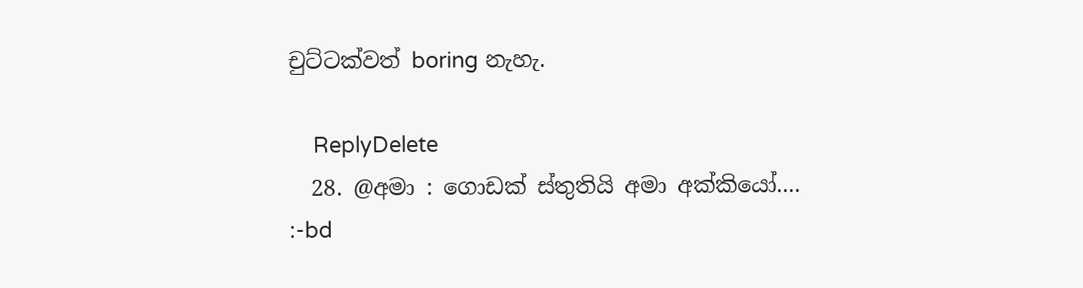චුට්ටක්වත් boring නැහැ.

    ReplyDelete
  28. @අමා : ගොඩක් ස්තුතියි අමා අක්කියෝ.... :-bd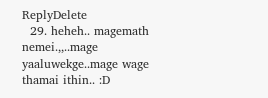ReplyDelete
  29. heheh.. magemath nemei.,,..mage yaaluwekge..mage wage thamai ithin.. :D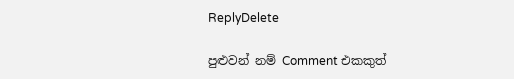ReplyDelete

පුළුවන් නම් Comment එකකුත්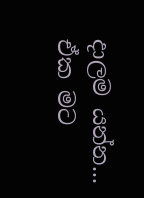දාලම යන්න... ඒක මට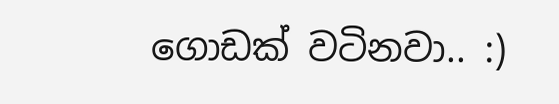ගොඩක් වටිනවා.. :)